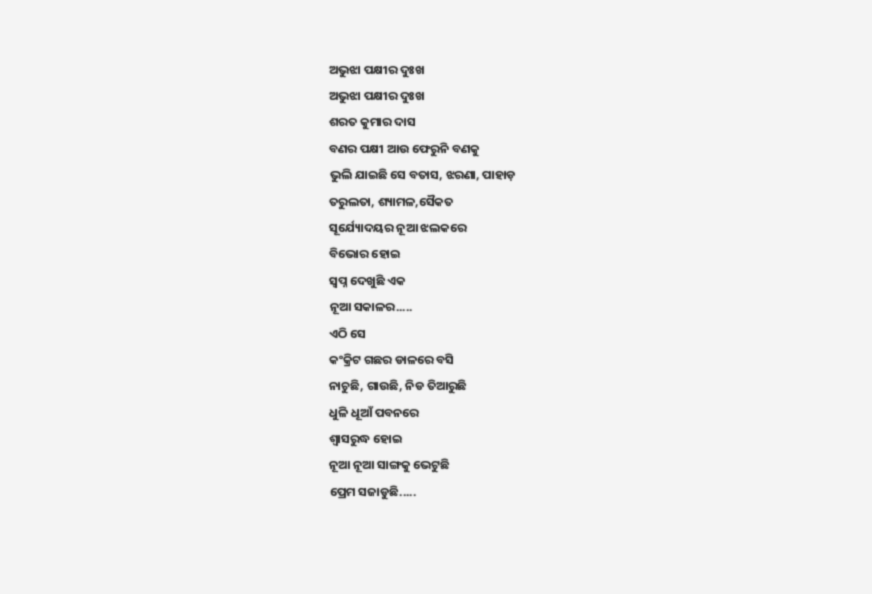ଅଭୁଝା ପକ୍ଷୀର ଦୁଃଖ
ଅଭୁଝା ପକ୍ଷୀର ଦୁଃଖ
ଶରତ କୁମାର ଦାସ
ବଣର ପକ୍ଷୀ ଆଉ ଫେରୁନି ବଣକୁ
ଭୁଲି ଯାଇଛି ସେ ବତାସ, ଝରଣା, ପାହାଡ଼
ତରୁଲତା, ଶ୍ୟାମଳ,ସୈକତ
ସୂର୍ଯ୍ୟୋଦୟର ନୂଆ ଝଲକରେ
ବିଭୋର ହୋଇ
ସ୍ଵପ୍ନ ଦେଖୁଛି ଏକ
ନୂଆ ସକାଳର.....
ଏଠି ସେ
କଂକ୍ରିଟ ଗଛର ଡାଳରେ ବସି
ନାଚୁଛି, ଗାଉଛି, ନିଡ ତିଆରୁଛି
ଧୁଳି ଧୂଆଁ ପବନରେ
ଶ୍ଵାସରୁଦ୍ଧ ହୋଇ
ନୂଆ ନୂଆ ସାଙ୍ଗକୁ ଭେଟୁଛି
ପ୍ରେମ ସଜାଡୁଛି.....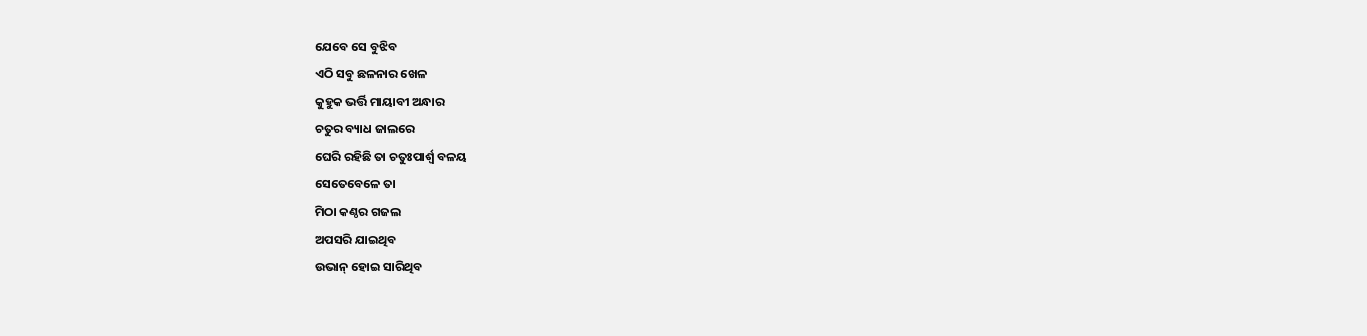ଯେବେ ସେ ବୁଝିବ
ଏଠି ସବୁ ଛଳନାର ଖେଳ
କୁହୁକ ଭର୍ତ୍ତି ମାୟାବୀ ଅନ୍ଧାର
ଚତୁର ବ୍ୟାଧ ଜାଲରେ
ଘେରି ରହିଛି ତା ଚତୁଃପାର୍ଶ୍ଵ ବଳୟ
ସେତେବେଳେ ତା
ମିଠା କଣ୍ଠର ଗଜଲ
ଅପସରି ଯାଇଥିବ
ଉଭାନ୍ ହୋଇ ସାରିଥିବ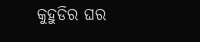କୁହୁଡିର ଘର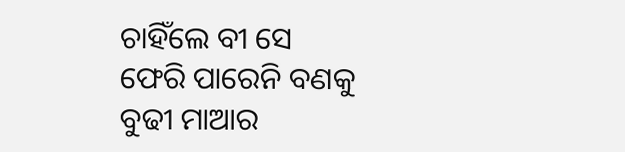ଚାହିଁଲେ ବୀ ସେ
ଫେରି ପାରେନି ବଣକୁ
ବୁଢୀ ମାଆର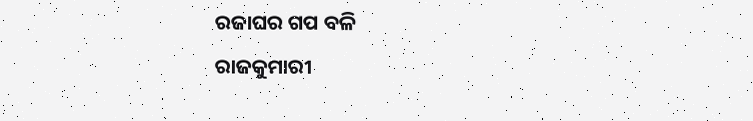ରଜାଘର ଗପ ବଳି
ରାଜକୁମାରୀ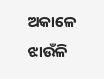ଅକାଳେ
ଝାଉଁଳି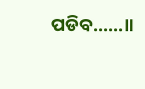ପଡିବ......॥